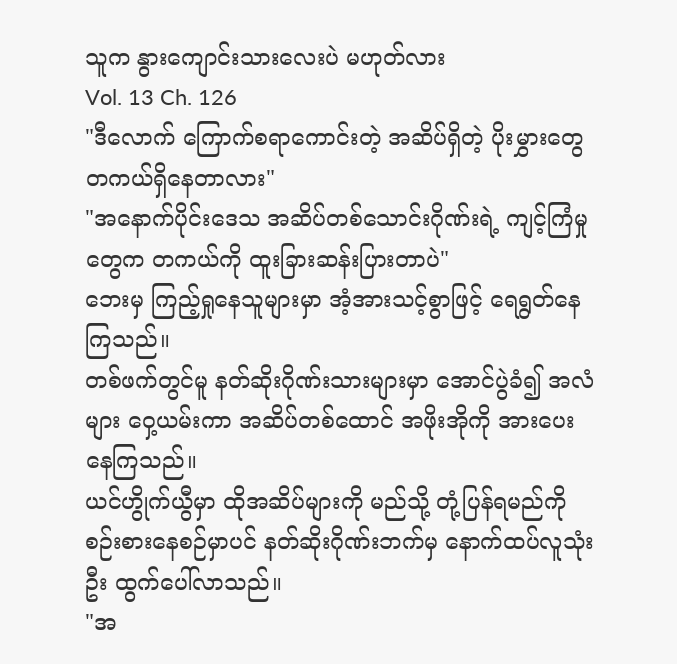သူက နွားကျောင်းသားလေးပဲ မဟုတ်လား
Vol. 13 Ch. 126
"ဒီလောက် ကြောက်စရာကောင်းတဲ့ အဆိပ်ရှိတဲ့ ပိုးမွှားတွေ တကယ်ရှိနေတာလား"
"အနောက်ပိုင်းဒေသ အဆိပ်တစ်သောင်းဂိုဏ်းရဲ့ ကျင့်ကြံမှုတွေက တကယ်ကို ထူးခြားဆန်းပြားတာပဲ"
ဘေးမှ ကြည့်ရှုနေသူများမှာ အံ့အားသင့်စွာဖြင့် ရေရွတ်နေကြသည်။
တစ်ဖက်တွင်မူ နတ်ဆိုးဂိုဏ်းသားများမှာ အောင်ပွဲခံ၍ အလံများ ဝှေ့ယမ်းကာ အဆိပ်တစ်ထောင် အဖိုးအိုကို အားပေးနေကြသည်။
ယင်ဟွိုက်ယွီမှာ ထိုအဆိပ်များကို မည်သို့ တုံ့ပြန်ရမည်ကို စဉ်းစားနေစဉ်မှာပင် နတ်ဆိုးဂိုဏ်းဘက်မှ နောက်ထပ်လူသုံးဦး ထွက်ပေါ်လာသည်။
"အ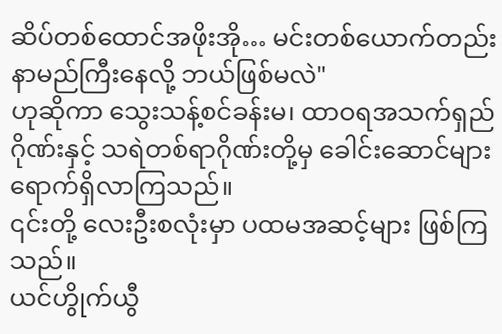ဆိပ်တစ်ထောင်အဖိုးအို… မင်းတစ်ယောက်တည်း နာမည်ကြီးနေလို့ ဘယ်ဖြစ်မလဲ"
ဟုဆိုကာ သွေးသန့်စင်ခန်းမ၊ ထာဝရအသက်ရှည်ဂိုဏ်းနှင့် သရဲတစ်ရာဂိုဏ်းတို့မှ ခေါင်းဆောင်များ ရောက်ရှိလာကြသည်။
၎င်းတို့ လေးဦးစလုံးမှာ ပထမအဆင့်များ ဖြစ်ကြသည်။
ယင်ဟွိုက်ယွီ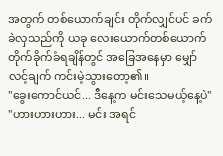အတွက် တစ်ယောက်ချင်း တိုက်လျှင်ပင် ခက်ခဲလှသည်ကို ယခု လေးယောက်တစ်ယောက် တိုက်ခိုက်ခံရချိန်တွင် အခြေအနေမှာ မျှော်လင့်ချက် ကင်းမဲ့သွားတော့၏။
"ခွေးကောင်ယင်... ဒီနေ့က မင်းသေမယ့်နေ့ပဲ"
"ဟားဟားဟား... မင်း အရင်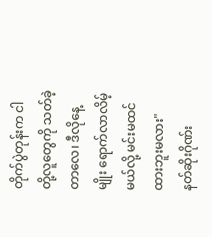တိုက်ပွဲတုန်းက ငါတို့လူတွေကို သတ်ခဲ့တာလေ၊ ဒီလိုနေ့မျိုး ရောက်လာလိမ့်မယ်လို့ မင်းမထင်ထားဘူးမလား"
နတ်ဆိုးဂိုဏ်း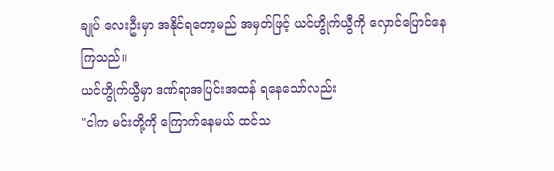ချုပ် လေးဦးမှာ အနိုင်ရတော့မည် အမှတ်ဖြင့် ယင်ဟွိုက်ယွီကို လှောင်ပြောင်နေကြသည်။
ယင်ဟွိုက်ယွီမှာ ဒဏ်ရာအပြင်းအထန် ရနေသော်လည်း
"ငါက မင်းတို့ကို ကြောက်နေမယ် ထင်သ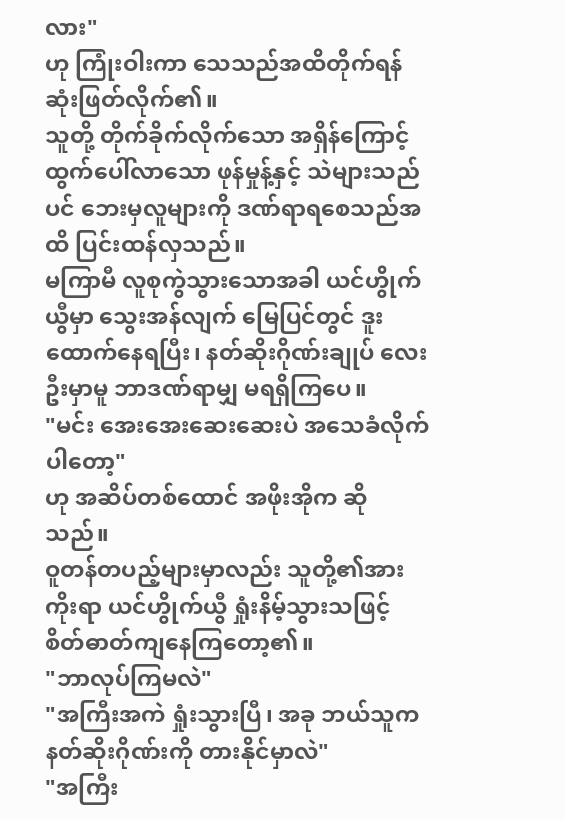လား"
ဟု ကြုံးဝါးကာ သေသည်အထိတိုက်ရန် ဆုံးဖြတ်လိုက်၏။
သူတို့ တိုက်ခိုက်လိုက်သော အရှိန်ကြောင့် ထွက်ပေါ်လာသော ဖုန်မှုန့်နှင့် သဲများသည်ပင် ဘေးမှလူများကို ဒဏ်ရာရစေသည်အထိ ပြင်းထန်လှသည်။
မကြာမီ လူစုကွဲသွားသောအခါ ယင်ဟွိုက်ယွီမှာ သွေးအန်လျက် မြေပြင်တွင် ဒူးထောက်နေရပြီး၊ နတ်ဆိုးဂိုဏ်းချုပ် လေးဦးမှာမူ ဘာဒဏ်ရာမျှ မရရှိကြပေ။
"မင်း အေးအေးဆေးဆေးပဲ အသေခံလိုက်ပါတော့"
ဟု အဆိပ်တစ်ထောင် အဖိုးအိုက ဆိုသည်။
ဝူတန်တပည့်များမှာလည်း သူတို့၏အားကိုးရာ ယင်ဟွိုက်ယွီ ရှုံးနိမ့်သွားသဖြင့် စိတ်ဓာတ်ကျနေကြတော့၏။
"ဘာလုပ်ကြမလဲ"
"အကြီးအကဲ ရှုံးသွားပြီ၊ အခု ဘယ်သူက နတ်ဆိုးဂိုဏ်းကို တားနိုင်မှာလဲ"
"အကြီး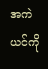အကဲယင်ကို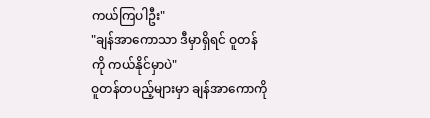ကယ်ကြပါဦး"
"ချန်အာကောသာ ဒီမှာရှိရင် ဝူတန်ကို ကယ်နိုင်မှာပဲ"
ဝူတန်တပည့်များမှာ ချန်အာကောကို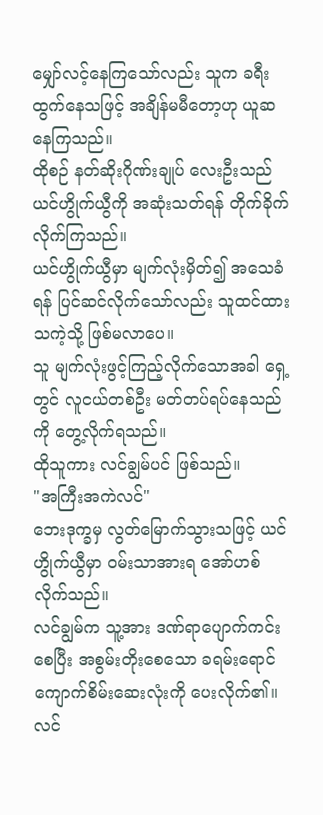မျှော်လင့်နေကြသော်လည်း သူက ခရီးထွက်နေသဖြင့် အချိန်မမီတော့ဟု ယူဆနေကြသည်။
ထိုစဉ် နတ်ဆိုးဂိုဏ်းချုပ် လေးဦးသည် ယင်ဟွိုက်ယွီကို အဆုံးသတ်ရန် တိုက်ခိုက်လိုက်ကြသည်။
ယင်ဟွိုက်ယွီမှာ မျက်လုံးမှိတ်၍ အသေခံရန် ပြင်ဆင်လိုက်သော်လည်း သူထင်ထားသကဲ့သို့ ဖြစ်မလာပေ။
သူ မျက်လုံးဖွင့်ကြည့်လိုက်သောအခါ ရှေ့တွင် လူငယ်တစ်ဦး မတ်တပ်ရပ်နေသည်ကို တွေ့လိုက်ရသည်။
ထိုသူကား လင်ချွမ်ပင် ဖြစ်သည်။
"အကြီးအကဲလင်"
ဘေးဒုက္ခမှ လွတ်မြောက်သွားသဖြင့် ယင်ဟွိုက်ယွီမှာ ဝမ်းသာအားရ အော်ဟစ်လိုက်သည်။
လင်ချွမ်က သူ့အား ဒဏ်ရာပျောက်ကင်းစေပြီး အစွမ်းတိုးစေသော ခရမ်းရောင် ကျောက်စိမ်းဆေးလုံးကို ပေးလိုက်၏။
လင်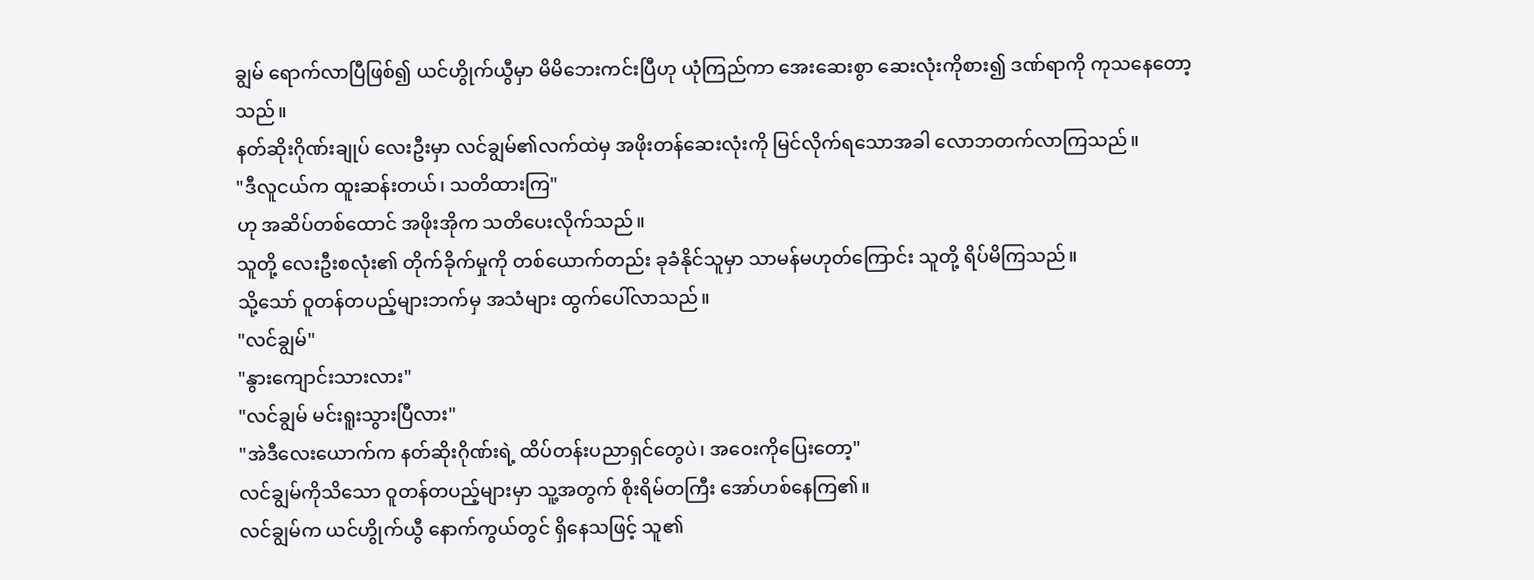ချွမ် ရောက်လာပြီဖြစ်၍ ယင်ဟွိုက်ယွီမှာ မိမိဘေးကင်းပြီဟု ယုံကြည်ကာ အေးဆေးစွာ ဆေးလုံးကိုစား၍ ဒဏ်ရာကို ကုသနေတော့သည်။
နတ်ဆိုးဂိုဏ်းချုပ် လေးဦးမှာ လင်ချွမ်၏လက်ထဲမှ အဖိုးတန်ဆေးလုံးကို မြင်လိုက်ရသောအခါ လောဘတက်လာကြသည်။
"ဒီလူငယ်က ထူးဆန်းတယ်၊ သတိထားကြ"
ဟု အဆိပ်တစ်ထောင် အဖိုးအိုက သတိပေးလိုက်သည်။
သူတို့ လေးဦးစလုံး၏ တိုက်ခိုက်မှုကို တစ်ယောက်တည်း ခုခံနိုင်သူမှာ သာမန်မဟုတ်ကြောင်း သူတို့ ရိပ်မိကြသည်။
သို့သော် ဝူတန်တပည့်များဘက်မှ အသံများ ထွက်ပေါ်လာသည်။
"လင်ချွမ်"
"နွားကျောင်းသားလား"
"လင်ချွမ် မင်းရူးသွားပြီလား"
"အဲဒီလေးယောက်က နတ်ဆိုးဂိုဏ်းရဲ့ ထိပ်တန်းပညာရှင်တွေပဲ၊ အဝေးကိုပြေးတော့"
လင်ချွမ်ကိုသိသော ဝူတန်တပည့်များမှာ သူ့အတွက် စိုးရိမ်တကြီး အော်ဟစ်နေကြ၏။
လင်ချွမ်က ယင်ဟွိုက်ယွီ နောက်ကွယ်တွင် ရှိနေသဖြင့် သူ၏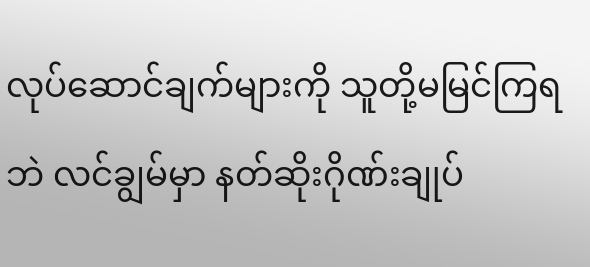လုပ်ဆောင်ချက်များကို သူတို့မမြင်ကြရဘဲ လင်ချွမ်မှာ နတ်ဆိုးဂိုဏ်းချုပ်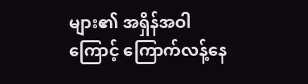များ၏ အရှိန်အဝါကြောင့် ကြောက်လန့်နေ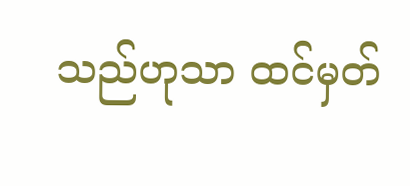သည်ဟုသာ ထင်မှတ်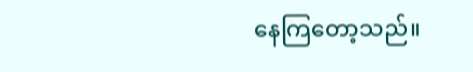နေကြတော့သည်။